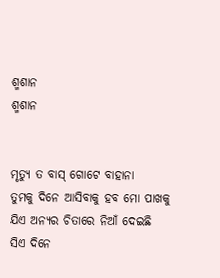ଶ୍ମଶାନ
ଶ୍ମଶାନ


ମୃତ୍ୟୁ ତ ବାସ୍ ଗୋଟେ ବାହାନା
ତୁମକୁ ଦିନେ ଆସିବାକୁ ହବ ମୋ ପାଖକୁ
ଯିଏ ଅନ୍ୟର ଚିତାରେ ନିଆଁ ଦେଇଛି
ସିଏ ଦିନେ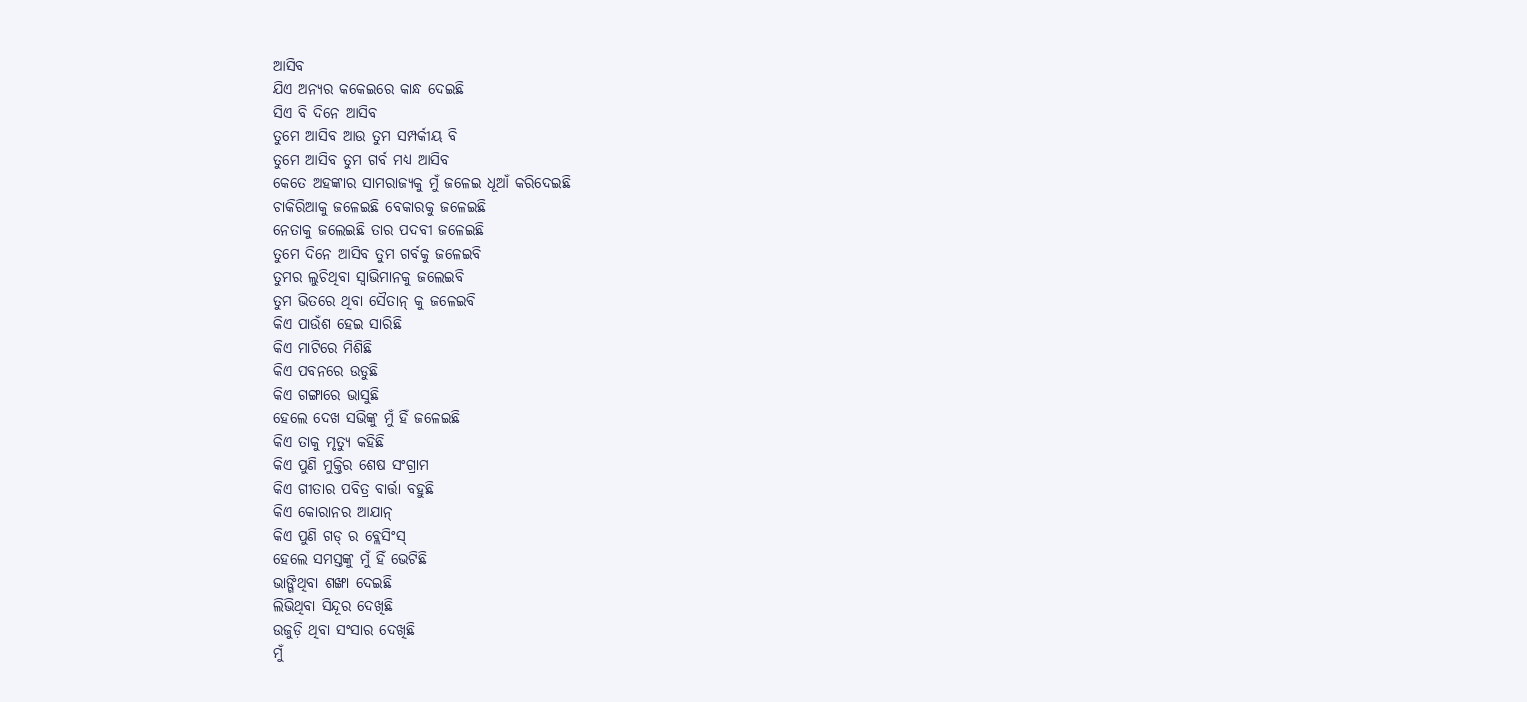ଆସିବ
ଯିଏ ଅନ୍ୟର କକେଇରେ କାନ୍ଧ ଦେଇଛି
ସିଏ ବି ଦିନେ ଆସିବ
ତୁମେ ଆସିବ ଆଉ ତୁମ ସମ୍ପର୍କୀୟ ବି
ତୁମେ ଆସିବ ତୁମ ଗର୍ବ ମଧ୍ୟ ଆସିବ
କେତେ ଅହଙ୍କାର ସାମରାଜ୍ୟକୁ ମୁଁ ଜଳେଇ ଧୂଆଁ କରିଦେଇଛି
ଚାକିରିଆକୁ ଜଳେଇଛି ବେକାରକୁ ଜଳେଇଛି
ନେତାକୁ ଜଲେଇଛି ତାର ପଦବୀ ଜଳେଇଛି
ତୁମେ ଦିନେ ଆସିବ ତୁମ ଗର୍ବକୁ ଜଳେଇବି
ତୁମର ଲୁଚିଥିବା ସ୍ୱାଭିମାନକୁ ଜଲେଇବି
ତୁମ ଭିତରେ ଥିବା ସୈତାନ୍ କୁ ଜଳେଇବି
କିଏ ପାଉଁଶ ହେଇ ସାରିଛି
କିଏ ମାଟିରେ ମିଶିଛି
କିଏ ପବନରେ ଉଡୁଛି
କିଏ ଗଙ୍ଗାରେ ଭାସୁଛି
ହେଲେ ଦେଖ ସଭିଙ୍କୁ ମୁଁ ହିଁ ଜଳେଇଛି
କିଏ ତାକୁ ମୃତ୍ୟୁ କହିଛି
କିଏ ପୁଣି ମୁକ୍ତିର ଶେଷ ସଂଗ୍ରାମ
କିଏ ଗୀତାର ପବିତ୍ର ବାର୍ତ୍ତା ବହୁଛି
କିଏ କୋରାନର ଆଯାନ୍
କିଏ ପୁଣି ଗଡ୍ ର ବ୍ଲେସିଂସ୍
ହେଲେ ସମସ୍ତଙ୍କୁ ମୁଁ ହିଁ ଭେଟିଛି
ଭାଙ୍ଗିଥିବା ଶଙ୍ଖା ଦେଇଛି
ଲିଭିଥିବା ସିନ୍ଦୂର ଦେଖିଛି
ଉଜୁଡ଼ି ଥିବା ସଂସାର ଦେଖିଛି
ମୁଁ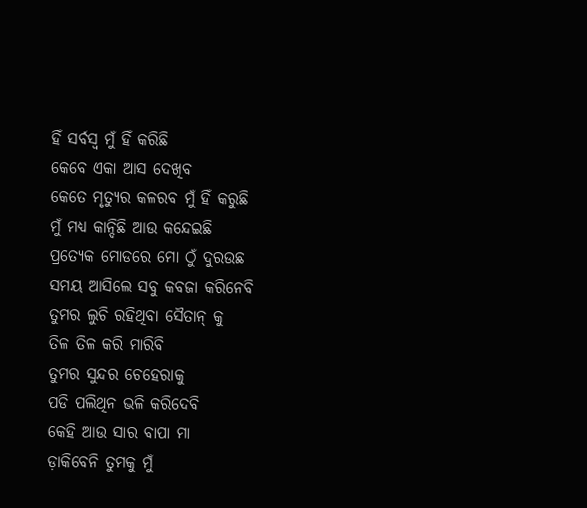ହିଁ ସର୍ବସ୍ବ ମୁଁ ହିଁ କରିଛି
କେବେ ଏକା ଆସ ଦେଖିବ
କେତେ ମୃତ୍ୟୁର କଳରବ ମୁଁ ହିଁ କରୁଛି
ମୁଁ ମଧ୍ୟ କାନ୍ଦିଛି ଆଉ କନ୍ଦେଇଛି
ପ୍ରତ୍ୟେକ ମୋଡରେ ମୋ ଠୁଁ ଦୁରଉଛ
ସମୟ ଆସିଲେ ସବୁ କବଜା କରିନେବି
ତୁମର ଲୁଚି ରହିଥିବା ସୈତାନ୍ କୁ
ତିଳ ତିଳ କରି ମାରିବି
ତୁମର ସୁନ୍ଦର ଚେହେରାକୁ
ପଡି ପଲିଥିନ ଭଳି କରିଦେବି
କେହି ଆଉ ସାର ବାପା ମା
ଡ଼ାକିବେନି ତୁମକୁ ମୁଁ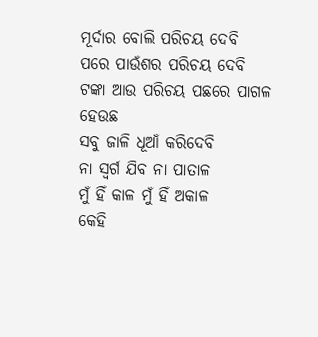ମୂର୍ଦାର ବୋଲି ପରିଚୟ ଦେବି
ପରେ ପାଉଁଶର ପରିଚୟ ଦେବି
ଟଙ୍କା ଆଉ ପରିଚୟ ପଛରେ ପାଗଳ ହେଉଛ
ସବୁ ଜାଳି ଧୂଆଁ କରିଦେବି
ନା ସ୍ବର୍ଗ ଯିବ ନା ପାତାଳ
ମୁଁ ହିଁ କାଳ ମୁଁ ହିଁ ଅକାଳ
କେହି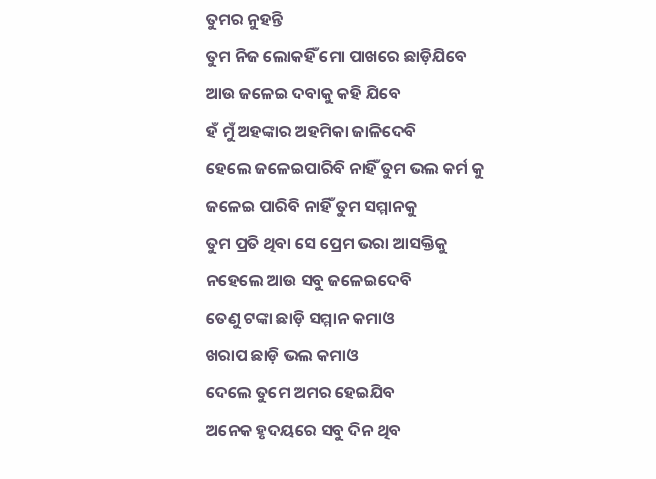ତୁମର ନୁହନ୍ତି
ତୁମ ନିଜ ଲୋକହିଁ ମୋ ପାଖରେ ଛାଡ଼ିଯିବେ
ଆଉ ଜଳେଇ ଦବାକୁ କହି ଯିବେ
ହଁ ମୁଁ ଅହଙ୍କାର ଅହମିକା ଜାଳିଦେବି
ହେଲେ ଜଳେଇପାରିବି ନାହିଁ ତୁମ ଭଲ କର୍ମ କୁ
ଜଳେଇ ପାରିବି ନାହିଁ ତୁମ ସମ୍ମାନକୁ
ତୁମ ପ୍ରତି ଥିବା ସେ ପ୍ରେମ ଭରା ଆସକ୍ତିକୁ
ନହେଲେ ଆଉ ସବୁ ଜଳେଇଦେବି
ତେଣୁ ଟଙ୍କା ଛାଡ଼ି ସମ୍ମାନ କମାଓ
ଖରାପ ଛାଡ଼ି ଭଲ କମାଓ
ଦେଲେ ତୁମେ ଅମର ହେଇଯିବ
ଅନେକ ହୃଦୟରେ ସବୁ ଦିନ ଥିବ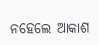ନହେଲେ ଆକାଶ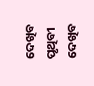ଦେଖିବ
ପୃଥିବୀ ଦେଖିବ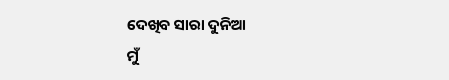ଦେଖିବ ସାରା ଦୁନିଆ
ମୁଁ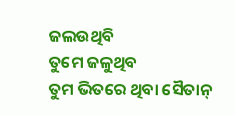ଜଲଉଥିବି
ତୁମେ ଜଳୁଥିବ
ତୁମ ଭିତରେ ଥିବା ସୈତାନ୍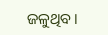ଜଳୁଥିବ।